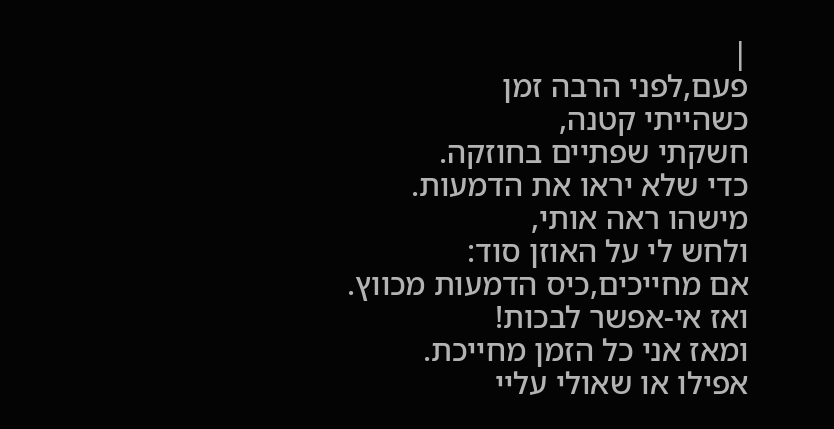|
פעם,לפני הרבה זמן
כשהייתי קטנה,
חשקתי שפתיים בחוזקה.
כדי שלא יראו את הדמעות.
מישהו ראה אותי,
ולחש לי על האוזן סוד:
אם מחייכים,כיס הדמעות מכווץ.
ואז אי-אפשר לבכות!
ומאז אני כל הזמן מחייכת.
אפילו או שאולי עליי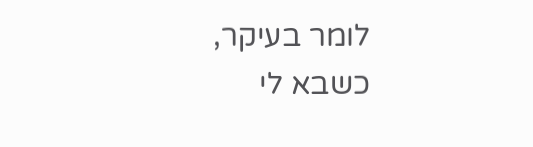לומר בעיקר,
כשבא לי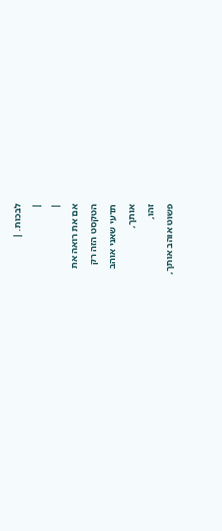לבכות. |
|
|
אם את רואה את
הטקסט הזה רק
תדעי שאני אוהב
אותך,
זהו,
פשוט אוהב אותך,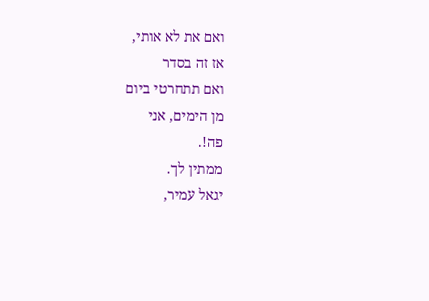ואם את לא אותי,
אז זה בסדר
ואם תתחרטי ביום
מן הימים, אני
פה!.
ממתין לך.
יגאל עמיר,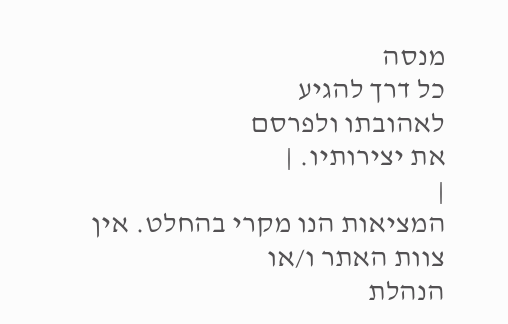מנסה
כל דרך להגיע
לאהובתו ולפרסם
את יצירותיו. |
|
המציאות הנו מקרי בהחלט. אין צוות האתר ו/או
הנהלת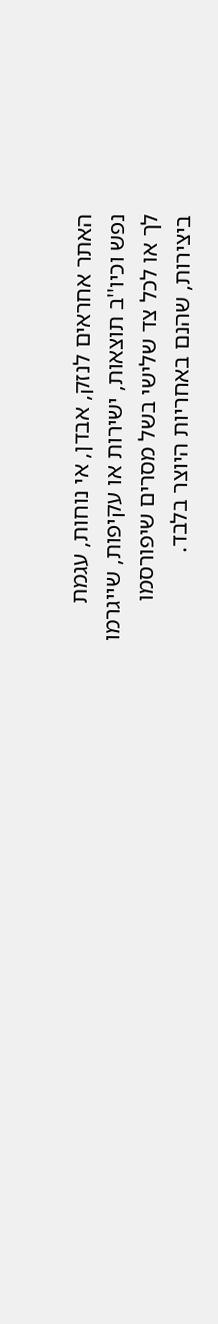האתר אחראים לנזק, אבדן, אי נוחות, עגמת
נפש וכיו''ב תוצאות, ישירות או עקיפות, שייגרמו
לך או לכל צד שלישי בשל מסרים שיפורסמו
ביצירות, שהנם באחריות היוצר בלבד.